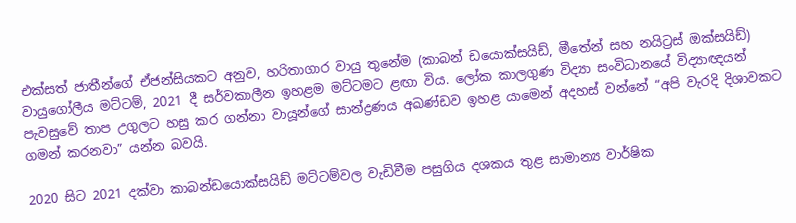එක්සත් ජාතීන්ගේ ඒජන්සියකට අනුව, හරිතාගාර වායු තුනේම (කාබන් ඩයොක්සයිඩ්, මීතේන් සහ නයිට්‍රස් ඔක්සයිඩ්) වායුගෝලීය මට්ටම්, 2021 දී සර්වකාලීන ඉහළම මට්ටමට ළඟා විය. ලෝක කාලගුණ විද්‍යා සංවිධානයේ විද්‍යාඥයන් පැවසුවේ තාප උගුලට හසු කර ගන්නා වායූන්ගේ සාන්ද්‍රණය අඛණ්ඩව ඉහළ යාමෙන් අදහස් වන්නේ “අපි වැරදි දිශාවකට ගමන් කරනවා” යන්න බවයි.

2020 සිට 2021 දක්වා කාබන්ඩයොක්සයිඩ් මට්ටම්වල වැඩිවීම පසුගිය දශකය තුළ සාමාන්‍ය වාර්ෂික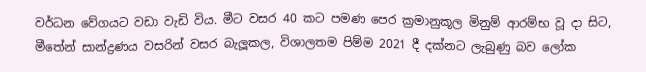වර්ධන වේගයට වඩා වැඩි විය. මීට වසර 40 කට පමණ පෙර ක්‍රමානුකූල මිනුම් ආරම්භ වූ දා සිට, මීතේන් සාන්ද්‍රණය වසරින් වසර බැලූකල, විශාලතම පිම්ම 2021 දී දක්නට ලැබුණු බව ලෝක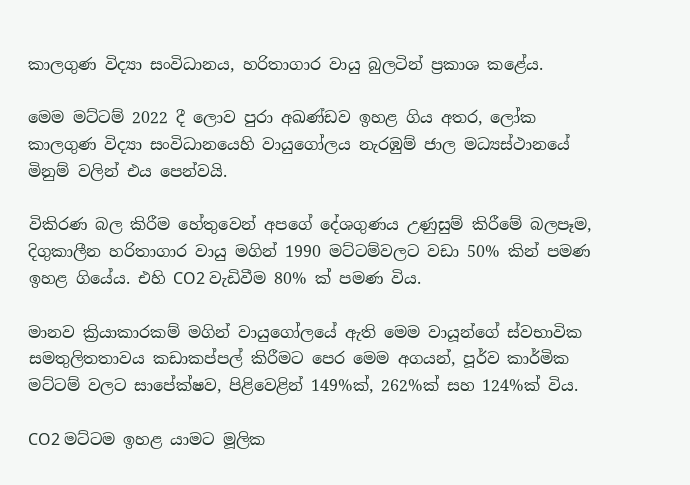කාලගුණ විද්‍යා සංවිධානය, හරිතාගාර වායු බුලටින් ප්‍රකාශ කළේය.

මෙම මට්ටම් 2022 දී ලොව පුරා අඛණ්ඩව ඉහළ ගිය අතර, ලෝක කාලගුණ විද්‍යා සංවිධානයෙහි වායුගෝලය නැරඹුම් ජාල මධ්‍යස්ථානයේ මිනුම් වලින් එය පෙන්වයි.

විකිරණ බල කිරීම හේතුවෙන් අපගේ දේශගුණය උණුසුම් කිරීමේ බලපෑම, දිගුකාලීන හරිතාගාර වායු මගින් 1990 මට්ටම්වලට වඩා 50% කින් පමණ ඉහළ ගියේය. එහි CO2 වැඩිවීම 80% ක් පමණ විය.

මානව ක්‍රියාකාරකම් මගින් වායුගෝලයේ ඇති මෙම වායූන්ගේ ස්වභාවික සමතුලිතතාවය කඩාකප්පල් කිරීමට පෙර මෙම අගයන්, පූර්ව කාර්මික මට්ටම් වලට සාපේක්ෂව, පිළිවෙළින් 149%ක්, 262%ක් සහ 124%ක් විය.

CO2 මට්ටම ඉහළ යාමට මූලික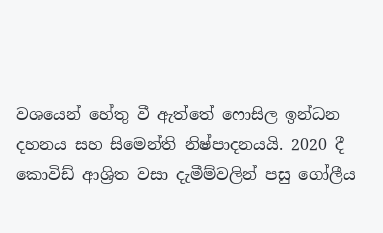වශයෙන් හේතු වී ඇත්තේ ෆොසිල ඉන්ධන දහනය සහ සිමෙන්ති නිෂ්පාදනයයි. 2020 දී කොවිඩ් ආශ්‍රිත වසා දැමීම්වලින් පසු ගෝලීය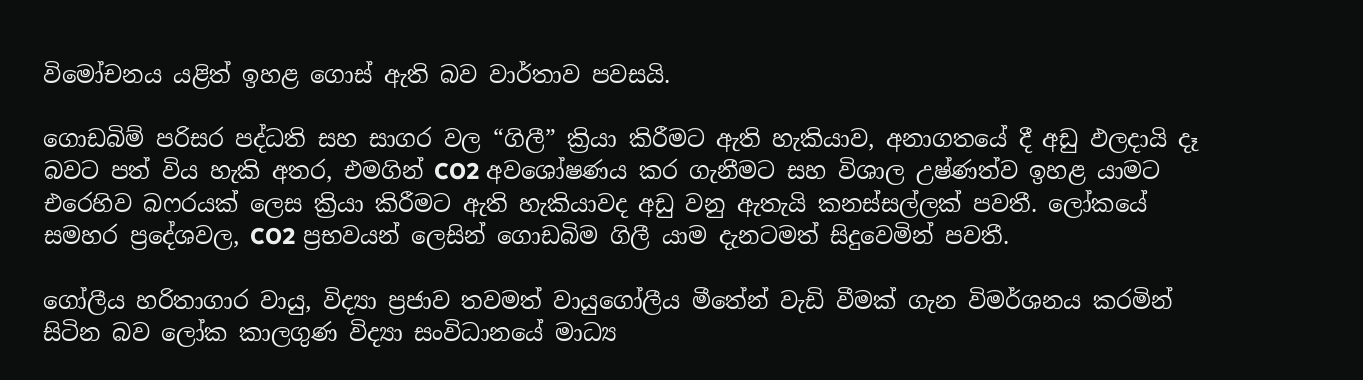විමෝචනය යළිත් ඉහළ ගොස් ඇති බව වාර්තාව පවසයි.

ගොඩබිම් පරිසර පද්ධති සහ සාගර වල “ගිලී” ක්‍රියා කිරීමට ඇති හැකියාව, අනාගතයේ දී අඩු ඵලදායි දෑ බවට පත් විය හැකි අතර, එමගින් CO2 අවශෝෂණය කර ගැනීමට සහ විශාල උෂ්ණත්ව ඉහළ යාමට එරෙහිව බෆරයක් ලෙස ක්‍රියා කිරීමට ඇති හැකියාවද අඩු වනු ඇතැයි කනස්සල්ලක් පවතී. ලෝකයේ සමහර ප්‍රදේශවල, CO2 ප්‍රභවයන් ලෙසින් ගොඩබිම ගිලී යාම දැනටමත් සිදුවෙමින් පවතී.

ගෝලීය හරිතාගාර වායු, විද්‍යා ප්‍රජාව තවමත් වායුගෝලීය මීතේන් වැඩි වීමක් ගැන විමර්ශනය කරමින් සිටින බව ලෝක කාලගුණ විද්‍යා සංවිධානයේ මාධ්‍ය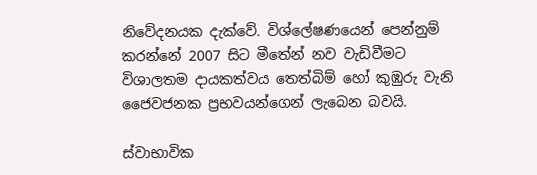නිවේදනයක දැක්වේ. විශ්ලේෂණයෙන් පෙන්නුම් කරන්නේ 2007 සිට මීතේන් නව වැඩිවීමට විශාලතම දායකත්වය තෙත්බිම් හෝ කුඹුරු වැනි ජෛවජනක ප්‍රභවයන්ගෙන් ලැබෙන බවයි.

ස්වාභාවික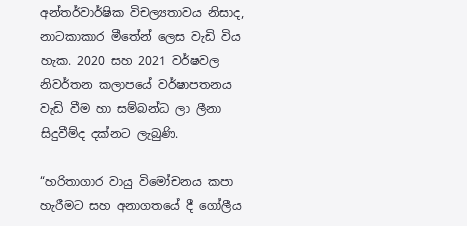අන්තර්වාර්ෂික විචල්‍යතාවය නිසාද, නාටකාකාර මීතේන් ලෙස වැඩි විය හැක. 2020 සහ 2021 වර්ෂවල නිවර්තන කලාපයේ වර්ෂාපතනය වැඩි වීම හා සම්බන්ධ ලා ලීනා  සිදුවීම්ද දක්නට ලැබුණි.

“හරිතාගාර වායු විමෝචනය කපා හැරීමට සහ අනාගතයේ දී ගෝලීය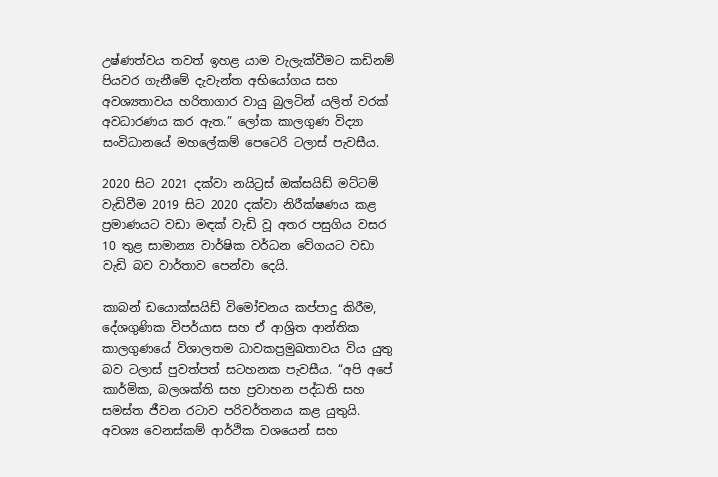උෂ්ණත්වය තවත් ඉහළ යාම වැලැක්වීමට කඩිනම් පියවර ගැනීමේ දැවැන්ත අභියෝගය සහ අවශ්‍යතාවය හරිතාගාර වායු බුලටින් යලිත් වරක් අවධාරණය කර ඇත.” ලෝක කාලගුණ විද්‍යා සංවිධානයේ මහලේකම් පෙටෙරි ටලාස් පැවසීය.

2020 සිට 2021 දක්වා නයිට්‍රස් ඔක්සයිඩ් මට්ටම් වැඩිවීම 2019 සිට 2020 දක්වා නිරීක්ෂණය කළ ප්‍රමාණයට වඩා මඳක් වැඩි වූ අතර පසුගිය වසර 10 තුළ සාමාන්‍ය වාර්ෂික වර්ධන වේගයට වඩා වැඩි බව වාර්තාව පෙන්වා දෙයි.

කාබන් ඩයොක්සයිඩ් විමෝචනය කප්පාදු කිරීම, දේශගුණික විපර්යාස සහ ඒ ආශ්‍රිත ආන්තික කාලගුණයේ විශාලතම ධාවකප්‍රමුඛතාවය විය යුතු බව ටලාස් පුවත්පත් සටහනක පැවසීය. “අපි අපේ කාර්මික, බලශක්ති සහ ප්‍රවාහන පද්ධති සහ සමස්ත ජීවන රටාව පරිවර්තනය කළ යුතුයි. අවශ්‍ය වෙනස්කම් ආර්ථික වශයෙන් සහ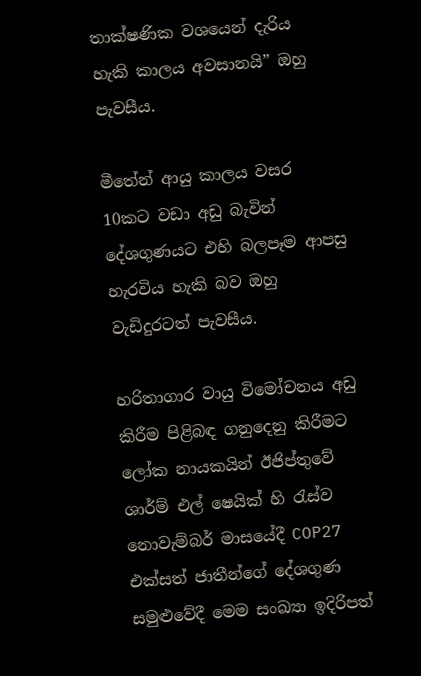තාක්ෂණික වශයෙන් දැරිය හැකි කාලය අවසානයි” ඔහු පැවසීය.

මීතේන් ආයු කාලය වසර 10කට වඩා අඩු බැවින් දේශගුණයට එහි බලපෑම ආපසු හැරවිය හැකි බව ඔහු වැඩිදුරටත් පැවසීය.

හරිතාගාර වායු විමෝචනය අඩු කිරීම පිළිබඳ ගනුදෙනු කිරීමට ලෝක නායකයින් ඊජිප්තුවේ ශාර්ම් එල් ෂෙයික් හි රැස්ව නොවැම්බර් මාසයේදී COP27  එක්සත් ජාතීන්ගේ දේශගුණ සමුළුවේදී මෙම සංඛ්‍යා ඉදිරිපත්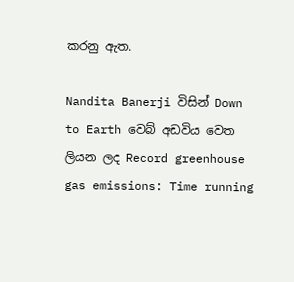කරනු ඇත.

Nandita Banerji විසින් Down to Earth වෙබ් අඩවිය වෙත ලියන ලද Record greenhouse gas emissions: Time running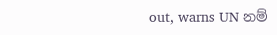out, warns UN නම්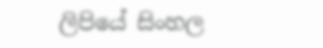ලිපියේ සිංහල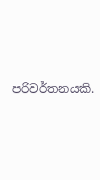පරිවර්තනයකි.